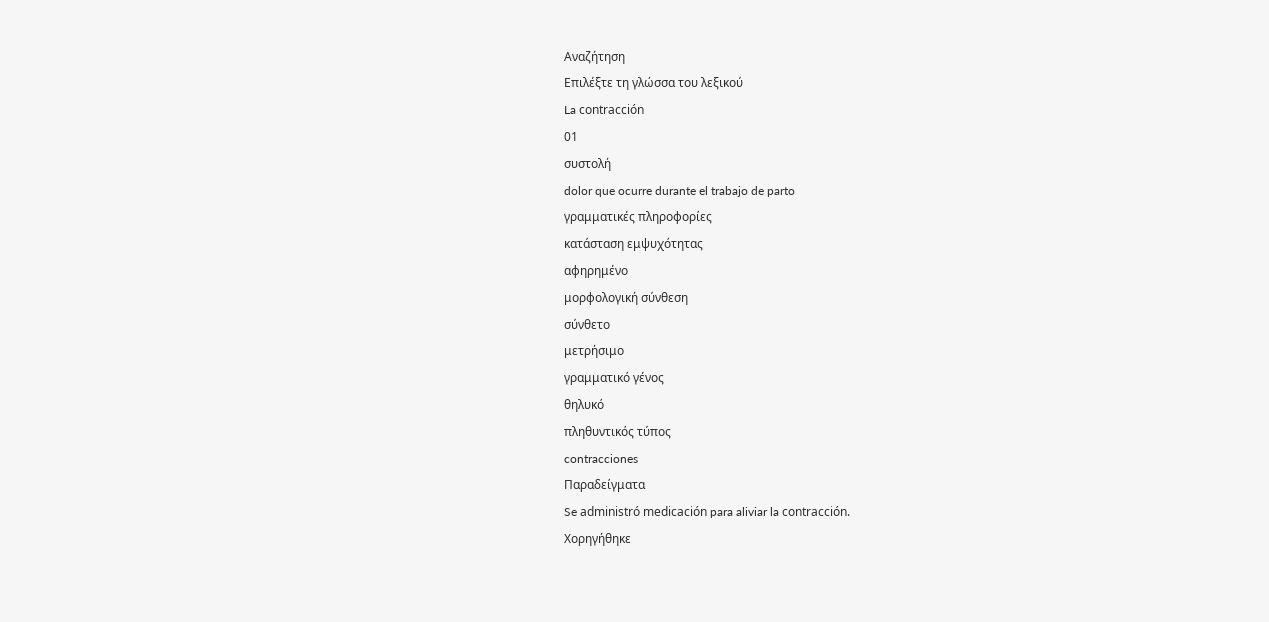Αναζήτηση
Επιλέξτε τη γλώσσα του λεξικού
La contracción
01
συστολή
dolor que ocurre durante el trabajo de parto
γραμματικές πληροφορίες
κατάσταση εμψυχότητας
αφηρημένο
μορφολογική σύνθεση
σύνθετο
μετρήσιμο
γραμματικό γένος
θηλυκό
πληθυντικός τύπος
contracciones
Παραδείγματα
Se administró medicación para aliviar la contracción.
Χορηγήθηκε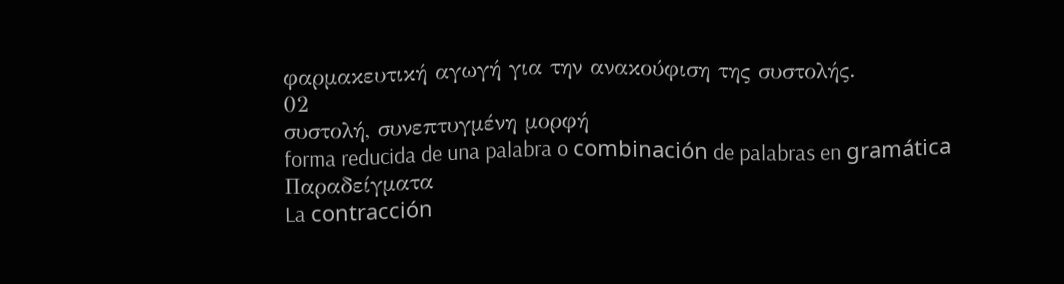φαρμακευτική αγωγή για την ανακούφιση της συστολής.
02
συστολή, συνεπτυγμένη μορφή
forma reducida de una palabra o combinación de palabras en gramática
Παραδείγματα
La contracción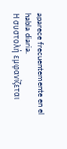aparece frecuentemente en el habla diaria.
Η συστολή εμφανίζεται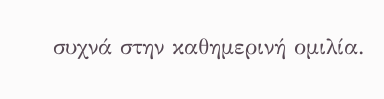συχνά στην καθημερινή ομιλία.